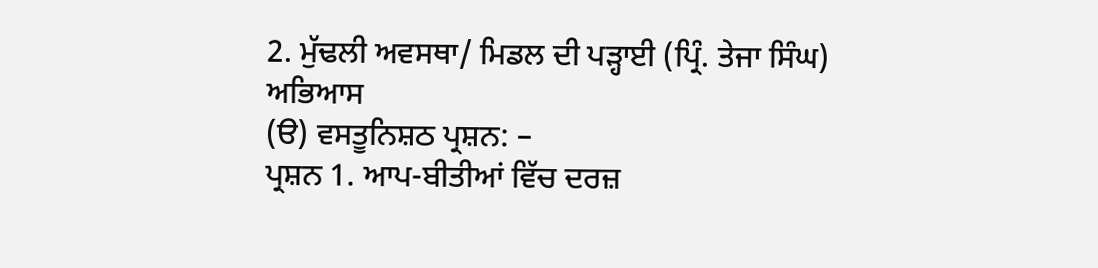2. ਮੁੱਢਲੀ ਅਵਸਥਾ/ ਮਿਡਲ ਦੀ ਪੜ੍ਹਾਈ (ਪ੍ਰਿੰ. ਤੇਜਾ ਸਿੰਘ)
ਅਭਿਆਸ
(ੳ) ਵਸਤੂਨਿਸ਼ਠ ਪ੍ਰਸ਼ਨ: –
ਪ੍ਰਸ਼ਨ 1. ਆਪ-ਬੀਤੀਆਂ ਵਿੱਚ ਦਰਜ਼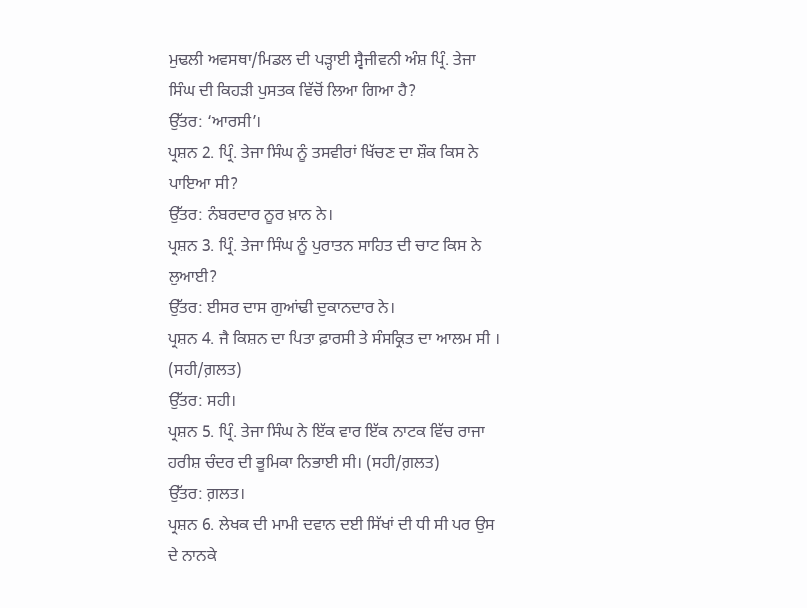ਮੁਢਲੀ ਅਵਸਥਾ/ਮਿਡਲ ਦੀ ਪੜ੍ਹਾਈ ਸ੍ਵੈਜੀਵਨੀ ਅੰਸ਼ ਪ੍ਰਿੰ. ਤੇਜਾ ਸਿੰਘ ਦੀ ਕਿਹੜੀ ਪੁਸਤਕ ਵਿੱਚੋਂ ਲਿਆ ਗਿਆ ਹੈ?
ਉੱਤਰ: ‘ਆਰਸੀ’।
ਪ੍ਰਸ਼ਨ 2. ਪ੍ਰਿੰ. ਤੇਜਾ ਸਿੰਘ ਨੂੰ ਤਸਵੀਰਾਂ ਖਿੱਚਣ ਦਾ ਸ਼ੌਕ ਕਿਸ ਨੇ ਪਾਇਆ ਸੀ?
ਉੱਤਰ: ਨੰਬਰਦਾਰ ਨੂਰ ਖ਼ਾਨ ਨੇ।
ਪ੍ਰਸ਼ਨ 3. ਪ੍ਰਿੰ. ਤੇਜਾ ਸਿੰਘ ਨੂੰ ਪੁਰਾਤਨ ਸਾਹਿਤ ਦੀ ਚਾਟ ਕਿਸ ਨੇ ਲੁਆਈ?
ਉੱਤਰ: ਈਸਰ ਦਾਸ ਗੁਆਂਢੀ ਦੁਕਾਨਦਾਰ ਨੇ।
ਪ੍ਰਸ਼ਨ 4. ਜੈ ਕਿਸ਼ਨ ਦਾ ਪਿਤਾ ਫ਼ਾਰਸੀ ਤੇ ਸੰਸਕ੍ਰਿਤ ਦਾ ਆਲਮ ਸੀ । (ਸਹੀ/ਗ਼ਲਤ)
ਉੱਤਰ: ਸਹੀ।
ਪ੍ਰਸ਼ਨ 5. ਪ੍ਰਿੰ. ਤੇਜਾ ਸਿੰਘ ਨੇ ਇੱਕ ਵਾਰ ਇੱਕ ਨਾਟਕ ਵਿੱਚ ਰਾਜਾ ਹਰੀਸ਼ ਚੰਦਰ ਦੀ ਭੂਮਿਕਾ ਨਿਭਾਈ ਸੀ। (ਸਹੀ/ਗ਼ਲਤ)
ਉੱਤਰ: ਗ਼ਲਤ।
ਪ੍ਰਸ਼ਨ 6. ਲੇਖਕ ਦੀ ਮਾਮੀ ਦਵਾਨ ਦਈ ਸਿੱਖਾਂ ਦੀ ਧੀ ਸੀ ਪਰ ਉਸ ਦੇ ਨਾਨਕੇ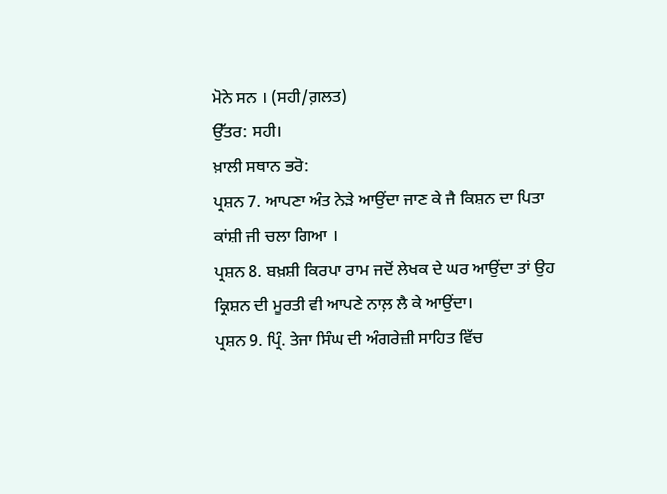ਮੋਨੇ ਸਨ । (ਸਹੀ/ਗ਼ਲਤ)
ਉੱਤਰ: ਸਹੀ।
ਖ਼ਾਲੀ ਸਥਾਨ ਭਰੋ:
ਪ੍ਰਸ਼ਨ 7. ਆਪਣਾ ਅੰਤ ਨੇੜੇ ਆਉਂਦਾ ਜਾਣ ਕੇ ਜੈ ਕਿਸ਼ਨ ਦਾ ਪਿਤਾ ਕਾਂਸ਼ੀ ਜੀ ਚਲਾ ਗਿਆ ।
ਪ੍ਰਸ਼ਨ 8. ਬਖ਼ਸ਼ੀ ਕਿਰਪਾ ਰਾਮ ਜਦੋਂ ਲੇਖਕ ਦੇ ਘਰ ਆਉਂਦਾ ਤਾਂ ਉਹ ਕ੍ਰਿਸ਼ਨ ਦੀ ਮੂਰਤੀ ਵੀ ਆਪਣੇ ਨਾਲ਼ ਲੈ ਕੇ ਆਉਂਦਾ।
ਪ੍ਰਸ਼ਨ 9. ਪ੍ਰਿੰ. ਤੇਜਾ ਸਿੰਘ ਦੀ ਅੰਗਰੇਜ਼ੀ ਸਾਹਿਤ ਵਿੱਚ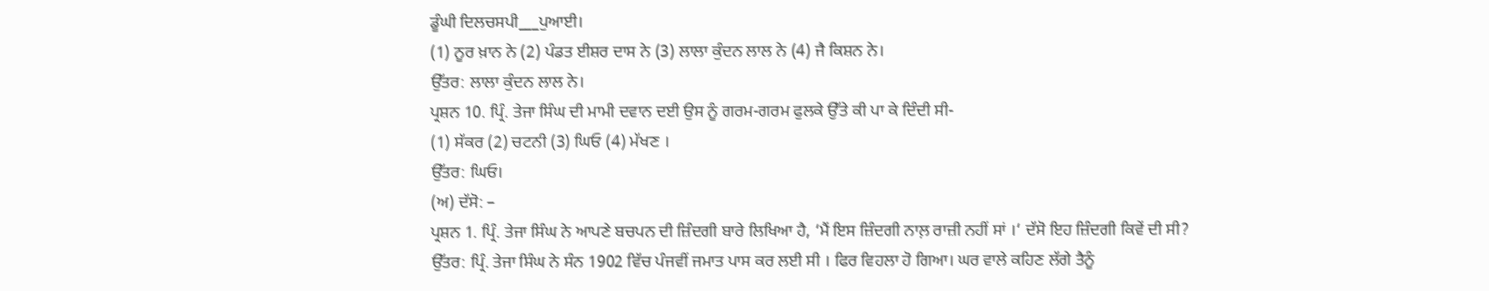ਡੂੰਘੀ ਦਿਲਚਸਪੀ___ਪੁਆਈ।
(1) ਨੂਰ ਖ਼ਾਨ ਨੇ (2) ਪੰਡਤ ਈਸ਼ਰ ਦਾਸ ਨੇ (3) ਲਾਲਾ ਕੁੰਦਨ ਲਾਲ ਨੇ (4) ਜੈ ਕਿਸ਼ਨ ਨੇ।
ਉੱਤਰ: ਲਾਲਾ ਕੁੰਦਨ ਲਾਲ ਨੇ।
ਪ੍ਰਸ਼ਨ 10. ਪ੍ਰਿੰ. ਤੇਜਾ ਸਿੰਘ ਦੀ ਮਾਮੀ ਦਵਾਨ ਦਈ ਉਸ ਨੂੰ ਗਰਮ-ਗਰਮ ਫੁਲਕੇ ਉੱਤੇ ਕੀ ਪਾ ਕੇ ਦਿੰਦੀ ਸੀ-
(1) ਸੱਕਰ (2) ਚਟਨੀ (3) ਘਿਓ (4) ਮੱਖਣ ।
ਉੱਤਰ: ਘਿਓ।
(ਅ) ਦੱਸੋ: –
ਪ੍ਰਸ਼ਨ 1. ਪ੍ਰਿੰ. ਤੇਜਾ ਸਿੰਘ ਨੇ ਆਪਣੇ ਬਚਪਨ ਦੀ ਜ਼ਿੰਦਗੀ ਬਾਰੇ ਲਿਖਿਆ ਹੈ, ‘ਮੈਂ ਇਸ ਜ਼ਿੰਦਗੀ ਨਾਲ਼ ਰਾਜ਼ੀ ਨਹੀਂ ਸਾਂ ।‘ ਦੱਸੋ ਇਹ ਜ਼ਿੰਦਗੀ ਕਿਵੇਂ ਦੀ ਸੀ?
ਉੱਤਰ: ਪ੍ਰਿੰ. ਤੇਜਾ ਸਿੰਘ ਨੇ ਸੰਨ 1902 ਵਿੱਚ ਪੰਜਵੀਂ ਜਮਾਤ ਪਾਸ ਕਰ ਲਈ ਸੀ । ਫਿਰ ਵਿਹਲਾ ਹੋ ਗਿਆ। ਘਰ ਵਾਲੇ ਕਹਿਣ ਲੱਗੇ ਤੈਨੂੰ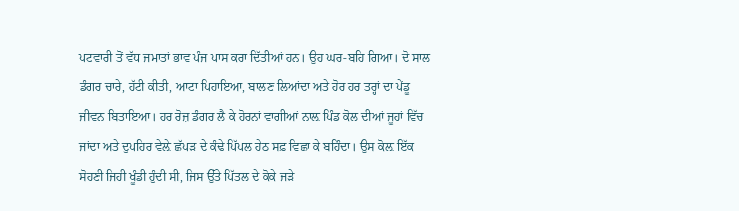ਪਟਵਾਰੀ ਤੋਂ ਵੱਧ ਜਮਾਤਾਂ ਭਾਵ ਪੰਜ ਪਾਸ ਕਰਾ ਦਿੱਤੀਆਂ ਹਨ। ਉਹ ਘਰ-ਬਹਿ ਗਿਆ। ਦੋ ਸਾਲ ਡੰਗਰ ਚਾਰੇ, ਹੱਟੀ ਕੀਤੀ, ਆਟਾ ਪਿਹਾਇਆ, ਬਾਲਣ ਲਿਆਂਦਾ ਅਤੇ ਹੋਰ ਹਰ ਤਰ੍ਹਾਂ ਦਾ ਪੇਂਡੂ ਜੀਵਨ ਬਿਤਾਇਆ। ਹਰ ਰੋਜ਼ ਡੰਗਰ ਲੈ ਕੇ ਹੋਰਨਾਂ ਵਾਗੀਆਂ ਨਾਲ਼ ਪਿੰਡ ਕੋਲ ਦੀਆਂ ਜੂਹਾਂ ਵਿੱਚ ਜਾਂਦਾ ਅਤੇ ਦੁਪਹਿਰ ਵੇਲ਼ੇ ਛੱਪੜ ਦੇ ਕੰਢੇ ਪਿੱਪਲ ਹੇਠ ਸਫ਼ ਵਿਛਾ ਕੇ ਬਹਿੰਦਾ। ਉਸ ਕੋਲ਼ ਇੱਕ ਸੋਹਣੀ ਜਿਹੀ ਖੂੰਡੀ ਹੁੰਦੀ ਸੀ, ਜਿਸ ਉੱਤੇ ਪਿੱਤਲ ਦੇ ਕੋਕੇ ਜੜੇ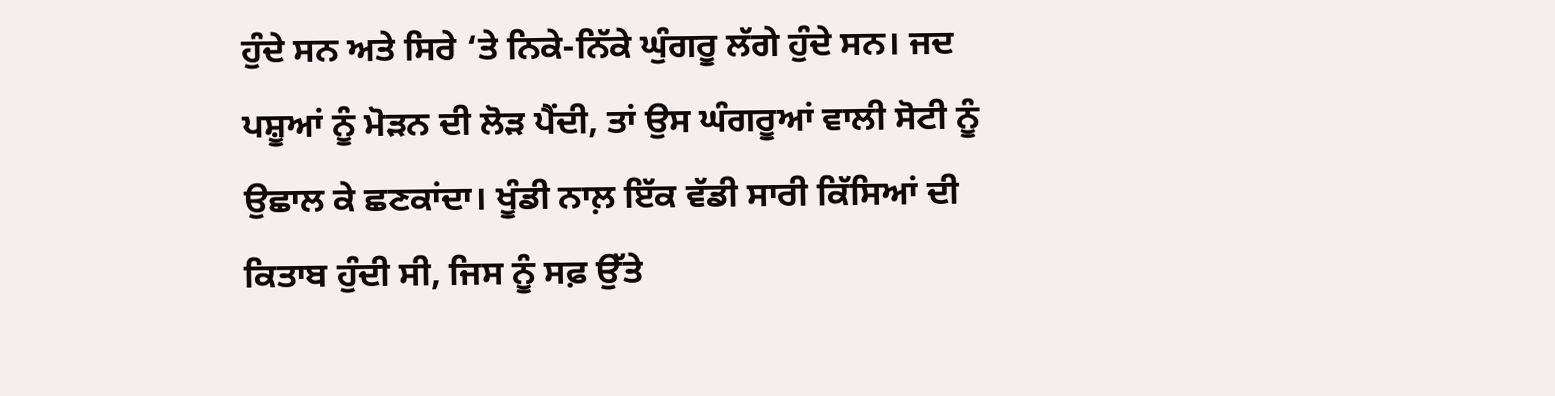ਹੁੰਦੇ ਸਨ ਅਤੇ ਸਿਰੇ ‘ਤੇ ਨਿਕੇ-ਨਿੱਕੇ ਘੁੰਗਰੂ ਲੱਗੇ ਹੁੰਦੇ ਸਨ। ਜਦ ਪਸ਼ੂਆਂ ਨੂੰ ਮੋੜਨ ਦੀ ਲੋੜ ਪੈਂਦੀ, ਤਾਂ ਉਸ ਘੰਗਰੂਆਂ ਵਾਲੀ ਸੋਟੀ ਨੂੰ ਉਛਾਲ ਕੇ ਛਣਕਾਂਦਾ। ਖੂੰਡੀ ਨਾਲ਼ ਇੱਕ ਵੱਡੀ ਸਾਰੀ ਕਿੱਸਿਆਂ ਦੀ ਕਿਤਾਬ ਹੁੰਦੀ ਸੀ, ਜਿਸ ਨੂੰ ਸਫ਼ ਉੱਤੇ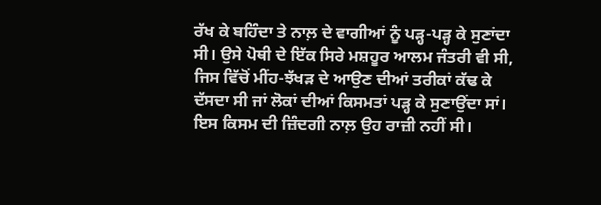ਰੱਖ ਕੇ ਬਹਿੰਦਾ ਤੇ ਨਾਲ਼ ਦੇ ਵਾਗੀਆਂ ਨੂੰ ਪੜ੍ਹ-ਪੜ੍ਹ ਕੇ ਸੁਣਾਂਦਾ ਸੀ। ਉਸੇ ਪੋਥੀ ਦੇ ਇੱਕ ਸਿਰੇ ਮਸ਼ਹੂਰ ਆਲਮ ਜੰਤਰੀ ਵੀ ਸੀ, ਜਿਸ ਵਿੱਚੋਂ ਮੀਂਹ-ਝੱਖੜ ਦੇ ਆਉਣ ਦੀਆਂ ਤਰੀਕਾਂ ਕੱਢ ਕੇ ਦੱਸਦਾ ਸੀ ਜਾਂ ਲੋਕਾਂ ਦੀਆਂ ਕਿਸਮਤਾਂ ਪੜ੍ਹ ਕੇ ਸੁਣਾਉਂਦਾ ਸਾਂ। ਇਸ ਕਿਸਮ ਦੀ ਜ਼ਿੰਦਗੀ ਨਾਲ਼ ਉਹ ਰਾਜ਼ੀ ਨਹੀਂ ਸੀ।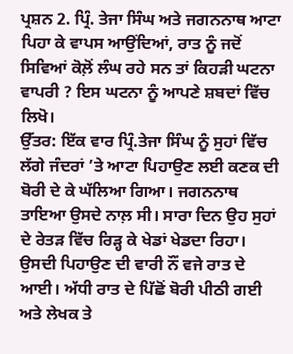ਪ੍ਰਸ਼ਨ 2. ਪ੍ਰਿੰ. ਤੇਜਾ ਸਿੰਘ ਅਤੇ ਜਗਨਨਾਥ ਆਟਾ ਪਿਹਾ ਕੇ ਵਾਪਸ ਆਉਂਦਿਆਂ, ਰਾਤ ਨੂੰ ਜਦੋਂ ਸਿਵਿਆਂ ਕੋਲ਼ੋਂ ਲੰਘ ਰਹੇ ਸਨ ਤਾਂ ਕਿਹੜੀ ਘਟਨਾ ਵਾਪਰੀ ? ਇਸ ਘਟਨਾ ਨੂੰ ਆਪਣੇ ਸ਼ਬਦਾਂ ਵਿੱਚ ਲਿਖੋ।
ਉੱਤਰ: ਇੱਕ ਵਾਰ ਪ੍ਰਿੰ.ਤੇਜਾ ਸਿੰਘ ਨੂੰ ਸੁਹਾਂ ਵਿੱਚ ਲੱਗੇ ਜੰਦਰਾਂ ’ਤੇ ਆਟਾ ਪਿਹਾਉਣ ਲਈ ਕਣਕ ਦੀ ਬੋਰੀ ਦੇ ਕੇ ਘੱਲਿਆ ਗਿਆ। ਜਗਨਨਾਥ ਤਾਇਆ ਉਸਦੇ ਨਾਲ਼ ਸੀ। ਸਾਰਾ ਦਿਨ ਉਹ ਸੁਹਾਂ ਦੇ ਰੇਤੜ ਵਿੱਚ ਰਿੜ੍ਹ ਕੇ ਖੇਡਾਂ ਖੇਡਦਾ ਰਿਹਾ। ਉਸਦੀ ਪਿਹਾਉਣ ਦੀ ਵਾਰੀ ਨੌਂ ਵਜੇ ਰਾਤ ਦੇ ਆਈ। ਅੱਧੀ ਰਾਤ ਦੇ ਪਿੱਛੋਂ ਬੋਰੀ ਪੀਠੀ ਗਈ ਅਤੇ ਲੇਖਕ ਤੇ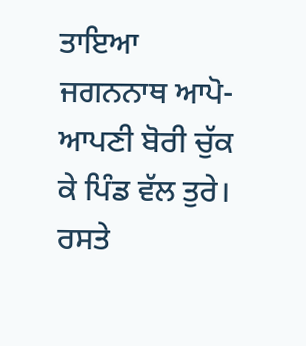ਤਾਇਆ ਜਗਨਨਾਥ ਆਪੋ-ਆਪਣੀ ਬੋਰੀ ਚੁੱਕ ਕੇ ਪਿੰਡ ਵੱਲ ਤੁਰੇ। ਰਸਤੇ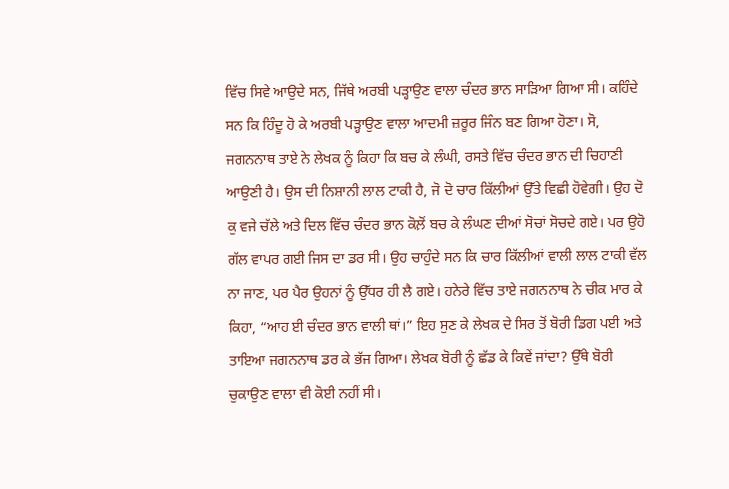ਵਿੱਚ ਸਿਵੇ ਆਉਦੇ ਸਨ, ਜਿੱਥੇ ਅਰਬੀ ਪੜ੍ਹਾਉਣ ਵਾਲਾ ਚੰਦਰ ਭਾਨ ਸਾੜਿਆ ਗਿਆ ਸੀ। ਕਹਿੰਦੇ ਸਨ ਕਿ ਹਿੰਦੂ ਹੋ ਕੇ ਅਰਬੀ ਪੜ੍ਹਾਉਣ ਵਾਲਾ ਆਦਮੀ ਜ਼ਰੂਰ ਜਿੰਨ ਬਣ ਗਿਆ ਹੋਣਾ। ਸੋ, ਜਗਨਨਾਥ ਤਾਏ ਨੇ ਲੇਖਕ ਨੂੰ ਕਿਹਾ ਕਿ ਬਚ ਕੇ ਲੰਘੀ, ਰਸਤੇ ਵਿੱਚ ਚੰਦਰ ਭਾਨ ਦੀ ਚਿਹਾਣੀ ਆਉਣੀ ਹੈ। ਉਸ ਦੀ ਨਿਸ਼ਾਨੀ ਲਾਲ ਟਾਕੀ ਹੈ, ਜੋ ਦੋ ਚਾਰ ਕਿੱਲੀਆਂ ਉੱਤੇ ਵਿਛੀ ਹੋਵੇਗੀ। ਉਹ ਦੋ ਕੁ ਵਜੇ ਚੱਲੇ ਅਤੇ ਦਿਲ ਵਿੱਚ ਚੰਦਰ ਭਾਨ ਕੋਲ਼ੋਂ ਬਚ ਕੇ ਲੰਘਣ ਦੀਆਂ ਸੋਚਾਂ ਸੋਚਦੇ ਗਏ। ਪਰ ਉਹੋ ਗੱਲ ਵਾਪਰ ਗਈ ਜਿਸ ਦਾ ਡਰ ਸੀ। ਉਹ ਚਾਹੁੰਦੇ ਸਨ ਕਿ ਚਾਰ ਕਿੱਲੀਆਂ ਵਾਲੀ ਲਾਲ ਟਾਕੀ ਵੱਲ ਨਾ ਜਾਣ, ਪਰ ਪੈਰ ਉਹਨਾਂ ਨੂੰ ਉੱਧਰ ਹੀ ਲੈ ਗਏ। ਹਨੇਰੇ ਵਿੱਚ ਤਾਏ ਜਗਨਨਾਥ ਨੇ ਚੀਕ ਮਾਰ ਕੇ ਕਿਹਾ, “ਆਹ ਈ ਚੰਦਰ ਭਾਨ ਵਾਲੀ ਥਾਂ।” ਇਹ ਸੁਣ ਕੇ ਲੇਖਕ ਦੇ ਸਿਰ ਤੋਂ ਬੋਰੀ ਡਿਗ ਪਈ ਅਤੇ ਤਾਇਆ ਜਗਨਨਾਥ ਡਰ ਕੇ ਭੱਜ ਗਿਆ। ਲੇਖਕ ਬੋਰੀ ਨੂੰ ਛੱਡ ਕੇ ਕਿਵੇਂ ਜਾਂਦਾ? ਉੱਥੇ ਬੋਰੀ ਚੁਕਾਉਣ ਵਾਲਾ ਵੀ ਕੋਈ ਨਹੀਂ ਸੀ।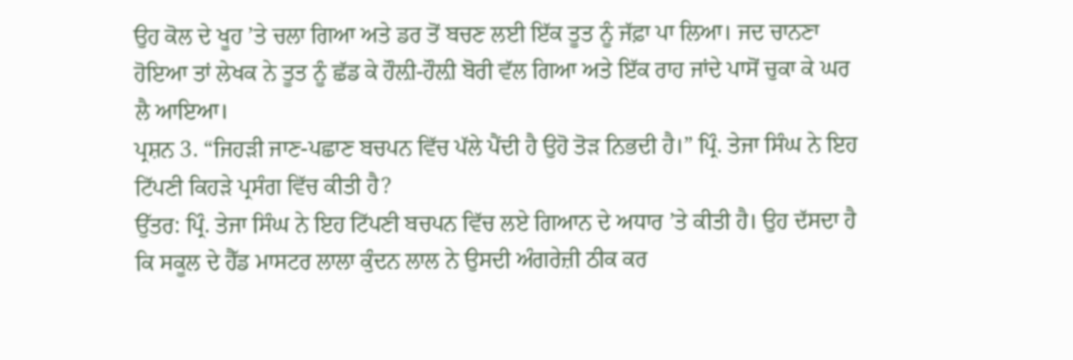ਉਹ ਕੋਲ ਦੇ ਖੂਹ ’ਤੇ ਚਲਾ ਗਿਆ ਅਤੇ ਡਰ ਤੋਂ ਬਚਣ ਲਈ ਇੱਕ ਤੂਤ ਨੂੰ ਜੱਫ਼ਾ ਪਾ ਲਿਆ। ਜਦ ਚਾਨਣਾ ਹੋਇਆ ਤਾਂ ਲੇਖਕ ਨੇ ਤੂਤ ਨੂੰ ਛੱਡ ਕੇ ਹੌਲ਼ੀ-ਹੌਲ਼ੀ ਬੋਰੀ ਵੱਲ ਗਿਆ ਅਤੇ ਇੱਕ ਰਾਹ ਜਾਂਦੇ ਪਾਸੋਂ ਚੁਕਾ ਕੇ ਘਰ ਲੈ ਆਇਆ।
ਪ੍ਰਸ਼ਨ 3. “ਜਿਹੜੀ ਜਾਣ-ਪਛਾਣ ਬਚਪਨ ਵਿੱਚ ਪੱਲੇ ਪੈਂਦੀ ਹੈ ਉਹੋ ਤੋੜ ਨਿਭਦੀ ਹੈ।” ਪ੍ਰਿੰ. ਤੇਜਾ ਸਿੰਘ ਨੇ ਇਹ ਟਿੱਪਣੀ ਕਿਹੜੇ ਪ੍ਰਸੰਗ ਵਿੱਚ ਕੀਤੀ ਹੈ?
ਉੱਤਰ: ਪ੍ਰਿੰ. ਤੇਜਾ ਸਿੰਘ ਨੇ ਇਹ ਟਿੱਪਣੀ ਬਚਪਨ ਵਿੱਚ ਲਏ ਗਿਆਨ ਦੇ ਅਧਾਰ ’ਤੇ ਕੀਤੀ ਹੈ। ਉਹ ਦੱਸਦਾ ਹੈ ਕਿ ਸਕੂਲ ਦੇ ਹੈੱਡ ਮਾਸਟਰ ਲਾਲਾ ਕੁੰਦਨ ਲਾਲ ਨੇ ਉਸਦੀ ਅੰਗਰੇਜ਼ੀ ਠੀਕ ਕਰ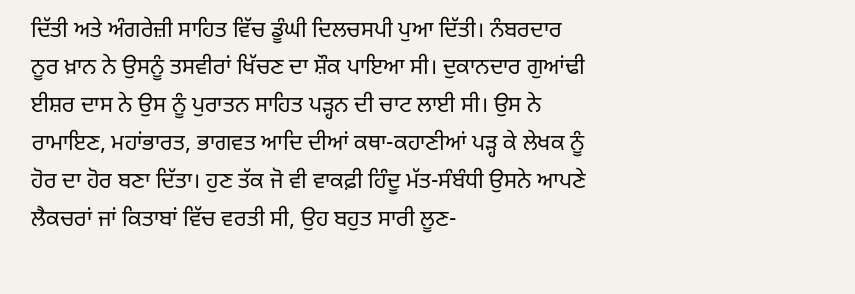ਦਿੱਤੀ ਅਤੇ ਅੰਗਰੇਜ਼ੀ ਸਾਹਿਤ ਵਿੱਚ ਡੂੰਘੀ ਦਿਲਚਸਪੀ ਪੁਆ ਦਿੱਤੀ। ਨੰਬਰਦਾਰ ਨੂਰ ਖ਼ਾਨ ਨੇ ਉਸਨੂੰ ਤਸਵੀਰਾਂ ਖਿੱਚਣ ਦਾ ਸ਼ੌਕ ਪਾਇਆ ਸੀ। ਦੁਕਾਨਦਾਰ ਗੁਆਂਢੀ ਈਸ਼ਰ ਦਾਸ ਨੇ ਉਸ ਨੂੰ ਪੁਰਾਤਨ ਸਾਹਿਤ ਪੜ੍ਹਨ ਦੀ ਚਾਟ ਲਾਈ ਸੀ। ਉਸ ਨੇ ਰਾਮਾਇਣ, ਮਹਾਂਭਾਰਤ, ਭਾਗਵਤ ਆਦਿ ਦੀਆਂ ਕਥਾ-ਕਹਾਣੀਆਂ ਪੜ੍ਹ ਕੇ ਲੇਖਕ ਨੂੰ ਹੋਰ ਦਾ ਹੋਰ ਬਣਾ ਦਿੱਤਾ। ਹੁਣ ਤੱਕ ਜੋ ਵੀ ਵਾਕਫ਼ੀ ਹਿੰਦੂ ਮੱਤ-ਸੰਬੰਧੀ ਉਸਨੇ ਆਪਣੇ ਲੈਕਚਰਾਂ ਜਾਂ ਕਿਤਾਬਾਂ ਵਿੱਚ ਵਰਤੀ ਸੀ, ਉਹ ਬਹੁਤ ਸਾਰੀ ਲੂਣ-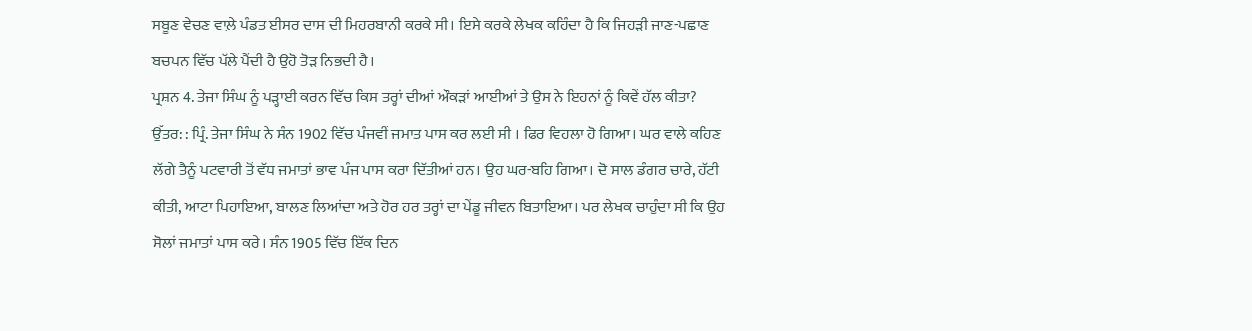ਸਬੂਣ ਵੇਚਣ ਵਾਲ਼ੇ ਪੰਡਤ ਈਸਰ ਦਾਸ ਦੀ ਮਿਹਰਬਾਨੀ ਕਰਕੇ ਸੀ। ਇਸੇ ਕਰਕੇ ਲੇਖਕ ਕਹਿੰਦਾ ਹੈ ਕਿ ਜਿਹੜੀ ਜਾਣ-ਪਛਾਣ ਬਚਪਨ ਵਿੱਚ ਪੱਲੇ ਪੈਂਦੀ ਹੈ ਉਹੋ ਤੋੜ ਨਿਭਦੀ ਹੈ।
ਪ੍ਰਸ਼ਨ 4. ਤੇਜਾ ਸਿੰਘ ਨੂੰ ਪੜ੍ਹਾਈ ਕਰਨ ਵਿੱਚ ਕਿਸ ਤਰ੍ਹਾਂ ਦੀਆਂ ਔਕੜਾਂ ਆਈਆਂ ਤੇ ਉਸ ਨੇ ਇਹਨਾਂ ਨੂੰ ਕਿਵੇਂ ਹੱਲ ਕੀਤਾ?
ਉੱਤਰ: : ਪ੍ਰਿੰ. ਤੇਜਾ ਸਿੰਘ ਨੇ ਸੰਨ 1902 ਵਿੱਚ ਪੰਜਵੀਂ ਜਮਾਤ ਪਾਸ ਕਰ ਲਈ ਸੀ । ਫਿਰ ਵਿਹਲਾ ਹੋ ਗਿਆ। ਘਰ ਵਾਲੇ ਕਹਿਣ ਲੱਗੇ ਤੈਨੂੰ ਪਟਵਾਰੀ ਤੋਂ ਵੱਧ ਜਮਾਤਾਂ ਭਾਵ ਪੰਜ ਪਾਸ ਕਰਾ ਦਿੱਤੀਆਂ ਹਨ। ਉਹ ਘਰ-ਬਹਿ ਗਿਆ। ਦੋ ਸਾਲ ਡੰਗਰ ਚਾਰੇ, ਹੱਟੀ ਕੀਤੀ, ਆਟਾ ਪਿਹਾਇਆ, ਬਾਲਣ ਲਿਆਂਦਾ ਅਤੇ ਹੋਰ ਹਰ ਤਰ੍ਹਾਂ ਦਾ ਪੇਂਡੂ ਜੀਵਨ ਬਿਤਾਇਆ। ਪਰ ਲੇਖਕ ਚਾਹੁੰਦਾ ਸੀ ਕਿ ਉਹ ਸੋਲਾਂ ਜਮਾਤਾਂ ਪਾਸ ਕਰੇ। ਸੰਨ 1905 ਵਿੱਚ ਇੱਕ ਦਿਨ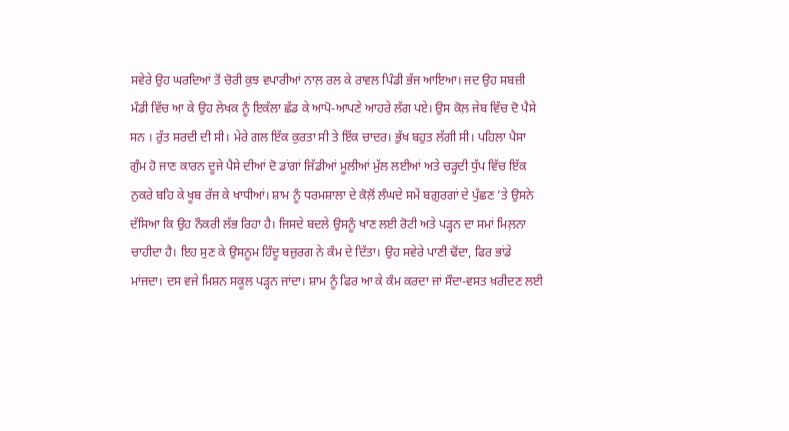ਸਵੇਰੇ ਉਹ ਘਰਦਿਆਂ ਤੋਂ ਚੋਰੀ ਕੁਝ ਵਪਾਰੀਆਂ ਨਾਲ਼ ਰਲ ਕੇ ਰਾਵਲ ਪਿੰਡੀ ਭੱਜ ਆਇਆ। ਜਦ ਉਹ ਸਬਜ਼ੀ ਮੰਡੀ ਵਿੱਚ ਆ ਕੇ ਉਹ ਲੇਖਕ ਨੂੰ ਇਕੱਲਾ ਛੱਡ ਕੇ ਆਪੋ-ਆਪਣੇ ਆਹਰੇ ਲੱਗ ਪਏ। ਉਸ ਕੋਲ਼ ਜੇਬ ਵਿੱਚ ਦੋ ਪੈਸੇ ਸਨ । ਰੁੱਤ ਸਰਦੀ ਦੀ ਸੀ। ਮੇਰੇ ਗਲ ਇੱਕ ਕੁਰਤਾ ਸੀ ਤੇ ਇੱਕ ਚਾਦਰ। ਭੁੱਖ ਬਹੁਤ ਲੱਗੀ ਸੀ। ਪਹਿਲਾ ਪੈਸਾ ਗੁੰਮ ਹੋ ਜਾਣ ਕਾਰਨ ਦੂਜੇ ਪੈਸੇ ਦੀਆਂ ਦੋ ਡਾਂਗਾਂ ਜਿੱਡੀਆਂ ਮੂਲੀਆਂ ਮੁੱਲ ਲਈਆਂ ਅਤੇ ਚੜ੍ਹਦੀ ਧੁੱਪ ਵਿੱਚ ਇੱਕ ਨੁਕਰੇ ਬਹਿ ਕੇ ਖੂਬ ਰੱਜ ਕੇ ਖਾਧੀਆਂ। ਸ਼ਾਮ ਨੂੰ ਧਰਮਸ਼ਾਲਾ ਦੇ ਕੋਲ਼ੋਂ ਲੰਘਦੇ ਸਮੇਂ ਬਗ਼ੁਰਗਾਂ ਦੇ ਪੁੱਛਣ ’ਤੇ ਉਸਨੇ ਦੱਸਿਆ ਕਿ ਉਹ ਨੌਕਰੀ ਲੱਭ ਰਿਹਾ ਹੈ। ਜਿਸਦੇ ਬਦਲੇ ਉਸਨੂੰ ਖਾਣ ਲਈ ਰੋਟੀ ਅਤੇ ਪੜ੍ਹਨ ਦਾ ਸਮਾਂ ਮਿਲ਼ਨਾ ਚਾਹੀਦਾ ਹੈ। ਇਹ ਸੁਣ ਕੇ ਉਸਨੂਮ ਹਿੰਦੂ ਬਜ਼ੁਰਗ ਨੇ ਕੰਮ ਦੇ ਦਿੱਤਾ। ਉਹ ਸਵੇਰੇ ਪਾਣੀ ਢੋਂਦਾ, ਫਿਰ ਭਾਂਡੇ ਮਾਂਜਦਾ। ਦਸ ਵਜੇ ਮਿਸ਼ਨ ਸਕੂਲ ਪੜ੍ਹਨ ਜਾਂਦਾ। ਸ਼ਾਮ ਨੂੰ ਫਿਰ ਆ ਕੇ ਕੰਮ ਕਰਦਾ ਜਾਂ ਸੌਦਾ-ਵਸਤ ਖ਼ਰੀਦਣ ਲਈ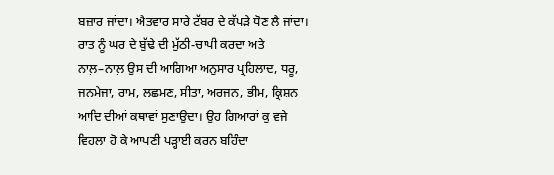ਬਜ਼ਾਰ ਜਾਂਦਾ। ਐਤਵਾਰ ਸਾਰੇ ਟੱਬਰ ਦੇ ਕੱਪੜੇ ਧੋਣ ਲੈ ਜਾਂਦਾ। ਰਾਤ ਨੂੰ ਘਰ ਦੇ ਬੁੱਢੇ ਦੀ ਮੁੱਠੀ-ਚਾਪੀ ਕਰਦਾ ਅਤੇ ਨਾਲ਼–ਨਾਲ਼ ਉਸ ਦੀ ਆਗਿਆ ਅਨੁਸਾਰ ਪ੍ਰਹਿਲਾਦ, ਧਰੂ, ਜਨਮੇਜਾ, ਰਾਮ, ਲਛਮਣ, ਸੀਤਾ, ਅਰਜਨ, ਭੀਮ, ਕ੍ਰਿਸ਼ਨ ਆਦਿ ਦੀਆਂ ਕਥਾਵਾਂ ਸੁਣਾਉਦਾ। ਉਹ ਗਿਆਰਾਂ ਕੁ ਵਜੇ ਵਿਹਲਾ ਹੋ ਕੇ ਆਪਣੀ ਪੜ੍ਹਾਈ ਕਰਨ ਬਹਿੰਦਾ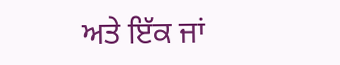ਅਤੇ ਇੱਕ ਜਾਂ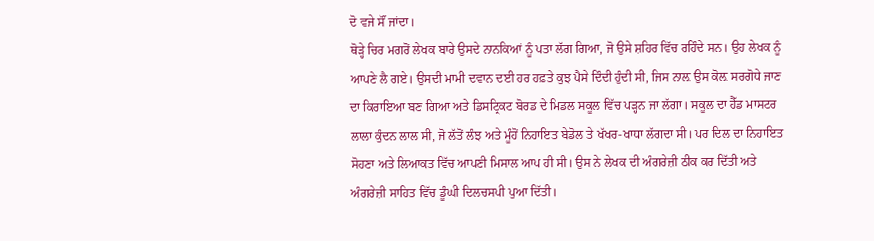ਦੋ ਵਜੇ ਸੌਂ ਜਾਂਦਾ।
ਥੋੜ੍ਹੇ ਚਿਰ ਮਗਰੋਂ ਲੇਖਕ ਬਾਰੇ ਉਸਦੇ ਨਾਨਕਿਆਂ ਨੂੰ ਪਤਾ ਲੱਗ ਗਿਆ, ਜੋ ਉਸੇ ਸ਼ਹਿਰ ਵਿੱਚ ਰਹਿੰਦੇ ਸਨ। ਉਹ ਲੇਖਕ ਨੂੰ ਆਪਣੇ ਲੈ ਗਏ। ਉਸਦੀ ਮਾਮੀ ਦਵਾਨ ਦਈ ਹਰ ਹਫ਼ਤੇ ਕੁਝ ਪੈਸੇ ਦਿੰਦੀ ਹੁੰਦੀ ਸੀ, ਜਿਸ ਨਾਲ਼ ਉਸ ਕੋਲ਼ ਸਰਗੋਧੇ ਜਾਣ ਦਾ ਕਿਰਾਇਆ ਬਣ ਗਿਆ ਅਤੇ ਡਿਸਟ੍ਰਿਕਟ ਬੋਰਡ ਦੇ ਮਿਡਲ ਸਕੂਲ ਵਿੱਚ ਪੜ੍ਹਨ ਜਾ ਲੱਗਾ। ਸਕੂਲ ਦਾ ਹੈੱਡ ਮਾਸਟਰ ਲਾਲਾ ਕੁੰਦਨ ਲਾਲ ਸੀ, ਜੋ ਲੱਤੋਂ ਲੰਝ ਅਤੇ ਮੂੰਹੋਂ ਨਿਹਾਇਤ ਬੇਡੋਲ ਤੇ ਖੱਖਰ-ਖਾਧਾ ਲੱਗਦਾ ਸੀ। ਪਰ ਦਿਲ ਦਾ ਨਿਹਾਇਤ ਸੋਹਣਾ ਅਤੇ ਲਿਆਕਤ ਵਿੱਚ ਆਪਣੀ ਮਿਸਾਲ ਆਪ ਹੀ ਸੀ। ਉਸ ਨੇ ਲੇਖਕ ਦੀ ਅੰਗਰੇਜ਼ੀ ਠੀਕ ਕਰ ਦਿੱਤੀ ਅਤੇ ਅੰਗਰੇਜ਼ੀ ਸਾਹਿਤ ਵਿੱਚ ਡੂੰਘੀ ਦਿਲਚਸਪੀ ਪੁਆ ਦਿੱਤੀ।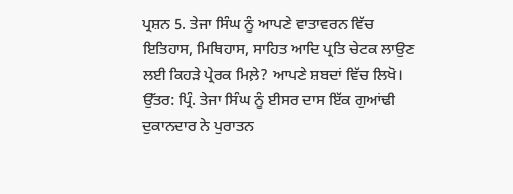ਪ੍ਰਸ਼ਨ 5. ਤੇਜਾ ਸਿੰਘ ਨੂੰ ਆਪਣੇ ਵਾਤਾਵਰਨ ਵਿੱਚ ਇਤਿਹਾਸ, ਮਿਥਿਹਾਸ, ਸਾਹਿਤ ਆਦਿ ਪ੍ਰਤਿ ਚੇਟਕ ਲਾਉਣ ਲਈ ਕਿਹੜੇ ਪ੍ਰੇਰਕ ਮਿਲ਼ੇ? ਆਪਣੇ ਸ਼ਬਦਾਂ ਵਿੱਚ ਲਿਖੋ।
ਉੱਤਰ: ਪ੍ਰਿੰ. ਤੇਜਾ ਸਿੰਘ ਨੂੰ ਈਸਰ ਦਾਸ ਇੱਕ ਗੁਆਂਢੀ ਦੁਕਾਨਦਾਰ ਨੇ ਪੁਰਾਤਨ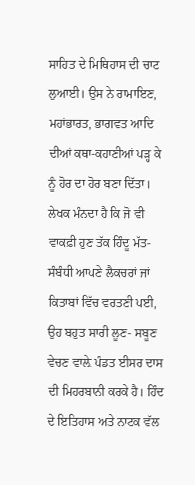ਸਾਹਿਤ ਦੇ ਮਿਥਿਹਾਸ ਦੀ ਚਾਟ ਲੁਆਈ। ਉਸ ਨੇ ਰਾਮਾਇਣ, ਮਹਾਂਭਾਰਤ, ਭਾਗਵਤ ਆਦਿ ਦੀਆਂ ਕਥਾ-ਕਹਾਣੀਆਂ ਪੜ੍ਹ ਕੇ ਨੂੰ ਹੋਰ ਦਾ ਹੋਰ ਬਣਾ ਦਿੱਤਾ। ਲੇਖਕ ਮੰਨਦਾ ਹੈ ਕਿ ਜੋ ਵੀ ਵਾਕਫ਼ੀ ਹੁਣ ਤੱਕ ਹਿੰਦੂ ਮੱਤ-ਸੰਬੰਧੀ ਆਪਣੇ ਲੈਕਚਰਾਂ ਜਾਂ ਕਿਤਾਬਾਂ ਵਿੱਚ ਵਰਤਣੀ ਪਈ, ਉਹ ਬਹੁਤ ਸਾਰੀ ਲੂਣ- ਸਬੂਣ ਵੇਚਣ ਵਾਲ਼ੇ ਪੰਡਤ ਈਸਰ ਦਾਸ ਦੀ ਮਿਹਰਬਾਨੀ ਕਰਕੇ ਹੈ। ਹਿੰਦ ਦੇ ਇਤਿਹਾਸ ਅਤੇ ਨਾਟਕ ਵੱਲ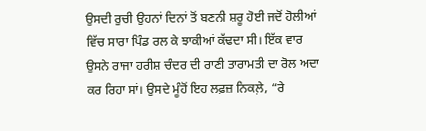ਉਸਦੀ ਰੁਚੀ ਉਹਨਾਂ ਦਿਨਾਂ ਤੋਂ ਬਣਨੀ ਸ਼ਰੂ ਹੋਈ ਜਦੋਂ ਹੋਲੀਆਂ ਵਿੱਚ ਸਾਰਾ ਪਿੰਡ ਰਲ ਕੇ ਝਾਕੀਆਂ ਕੱਢਦਾ ਸੀ। ਇੱਕ ਵਾਰ ਉਸਨੇ ਰਾਜਾ ਹਰੀਸ਼ ਚੰਦਰ ਦੀ ਰਾਣੀ ਤਾਰਾਮਤੀ ਦਾ ਰੋਲ ਅਦਾ ਕਰ ਰਿਹਾ ਸਾਂ। ਉਸਦੇ ਮੂੰਹੋਂ ਇਹ ਲਫ਼ਜ਼ ਨਿਕਲ਼ੇ, “ਰੇ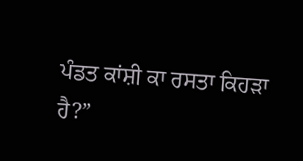ਪੰਡਤ ਕਾਂਸ਼ੀ ਕਾ ਰਸਤਾ ਕਿਹੜਾ ਹੈ?”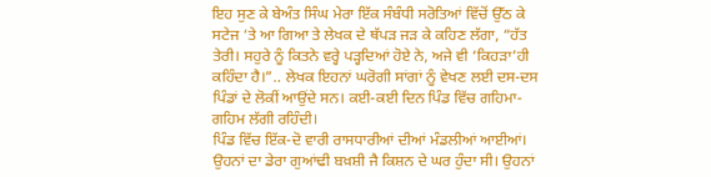ਇਹ ਸੁਣ ਕੇ ਬੇਅੰਤ ਸਿੰਘ ਮੇਰਾ ਇੱਕ ਸੰਬੰਧੀ ਸਰੋਤਿਆਂ ਵਿੱਚੋਂ ਉੱਠ ਕੇ ਸਟੇਜ ‘ਤੇ ਆ ਗਿਆ ਤੇ ਲੇਖਕ ਦੇ ਥੱਪੜ ਜੜ ਕੇ ਕਹਿਣ ਲੱਗਾ, “ਹੱਤ ਤੇਰੀ। ਸਹੁਰੇ ਨੂੰ ਕਿਤਨੇ ਵਰ੍ਹੇ ਪੜ੍ਹਦਿਆਂ ਹੋਏ ਨੇ, ਅਜੇ ਵੀ ‘ਕਿਹੜਾ’ਹੀ ਕਹਿੰਦਾ ਹੈ।”.. ਲੇਖਕ ਇਹਨਾਂ ਘਰੋਗੀ ਸਾਂਗਾਂ ਨੂੰ ਵੇਖਣ ਲਈ ਦਸ-ਦਸ ਪਿੰਡਾਂ ਦੇ ਲੋਕੀਂ ਆਉਂਦੇ ਸਨ। ਕਈ-ਕਈ ਦਿਨ ਪਿੰਡ ਵਿੱਚ ਗਹਿਮਾ-ਗਹਿਮ ਲੱਗੀ ਰਹਿੰਦੀ।
ਪਿੰਡ ਵਿੱਚ ਇੱਕ-ਦੋ ਵਾਰੀ ਰਾਸਧਾਰੀਆਂ ਦੀਆਂ ਮੰਡਲੀਆਂ ਆਈਆਂ। ਉਹਨਾਂ ਦਾ ਡੇਰਾ ਗੁਆਂਢੀ ਬਖ਼ਸ਼ੀ ਜੈ ਕਿਸ਼ਨ ਦੇ ਘਰ ਹੁੰਦਾ ਸੀ। ਉਹਨਾਂ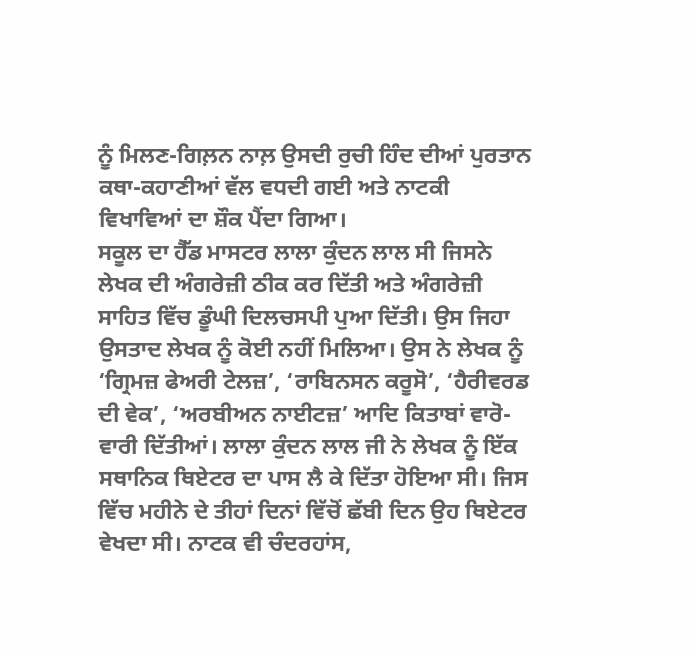ਨੂੰ ਮਿਲਣ-ਗਿਲ਼ਨ ਨਾਲ਼ ਉਸਦੀ ਰੁਚੀ ਹਿੰਦ ਦੀਆਂ ਪੁਰਤਾਨ ਕਥਾ-ਕਹਾਣੀਆਂ ਵੱਲ ਵਧਦੀ ਗਈ ਅਤੇ ਨਾਟਕੀ ਵਿਖਾਵਿਆਂ ਦਾ ਸ਼ੌਕ ਪੈਂਦਾ ਗਿਆ।
ਸਕੂਲ ਦਾ ਹੈੱਡ ਮਾਸਟਰ ਲਾਲਾ ਕੁੰਦਨ ਲਾਲ ਸੀ ਜਿਸਨੇ ਲੇਖਕ ਦੀ ਅੰਗਰੇਜ਼ੀ ਠੀਕ ਕਰ ਦਿੱਤੀ ਅਤੇ ਅੰਗਰੇਜ਼ੀ ਸਾਹਿਤ ਵਿੱਚ ਡੂੰਘੀ ਦਿਲਚਸਪੀ ਪੁਆ ਦਿੱਤੀ। ਉਸ ਜਿਹਾ ਉਸਤਾਦ ਲੇਖਕ ਨੂੰ ਕੋਈ ਨਹੀਂ ਮਿਲਿਆ। ਉਸ ਨੇ ਲੇਖਕ ਨੂੰ ‘ਗ੍ਰਿਮਜ਼ ਫੇਅਰੀ ਟੇਲਜ਼’, ‘ਰਾਬਿਨਸਨ ਕਰੂਸੋ’, ‘ਹੈਰੀਵਰਡ ਦੀ ਵੇਕ’, ‘ਅਰਬੀਅਨ ਨਾਈਟਜ਼’ ਆਦਿ ਕਿਤਾਬਾਂ ਵਾਰੋ-ਵਾਰੀ ਦਿੱਤੀਆਂ। ਲਾਲਾ ਕੁੰਦਨ ਲਾਲ ਜੀ ਨੇ ਲੇਖਕ ਨੂੰ ਇੱਕ ਸਥਾਨਿਕ ਥਿਏਟਰ ਦਾ ਪਾਸ ਲੈ ਕੇ ਦਿੱਤਾ ਹੋਇਆ ਸੀ। ਜਿਸ ਵਿੱਚ ਮਹੀਨੇ ਦੇ ਤੀਹਾਂ ਦਿਨਾਂ ਵਿੱਚੋਂ ਛੱਬੀ ਦਿਨ ਉਹ ਥਿਏਟਰ ਵੇਖਦਾ ਸੀ। ਨਾਟਕ ਵੀ ਚੰਦਰਹਾਂਸ,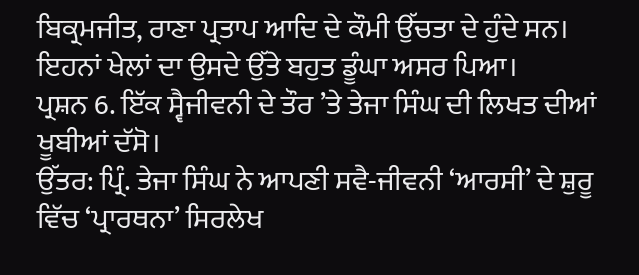ਬਿਕ੍ਰਮਜੀਤ, ਰਾਣਾ ਪ੍ਰਤਾਪ ਆਦਿ ਦੇ ਕੌਮੀ ਉੱਚਤਾ ਦੇ ਹੁੰਦੇ ਸਨ। ਇਹਨਾਂ ਖੇਲਾਂ ਦਾ ਉਸਦੇ ਉੱਤੇ ਬਹੁਤ ਡੂੰਘਾ ਅਸਰ ਪਿਆ।
ਪ੍ਰਸ਼ਨ 6. ਇੱਕ ਸ੍ਵੈਜੀਵਨੀ ਦੇ ਤੌਰ ’ਤੇ ਤੇਜਾ ਸਿੰਘ ਦੀ ਲਿਖਤ ਦੀਆਂ ਖੂਬੀਆਂ ਦੱਸੋ।
ਉੱਤਰ: ਪ੍ਰਿੰ. ਤੇਜਾ ਸਿੰਘ ਨੇ ਆਪਣੀ ਸਵੈ-ਜੀਵਨੀ ‘ਆਰਸੀ’ ਦੇ ਸ਼ੁਰੂ ਵਿੱਚ ‘ਪ੍ਰਾਰਥਨਾ’ ਸਿਰਲੇਖ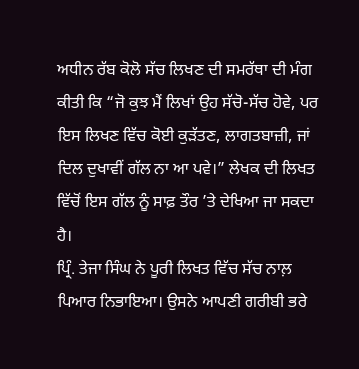ਅਧੀਨ ਰੱਬ ਕੋਲੋ ਸੱਚ ਲਿਖਣ ਦੀ ਸਮਰੱਥਾ ਦੀ ਮੰਗ ਕੀਤੀ ਕਿ “ਜੋ ਕੁਝ ਮੈਂ ਲਿਖਾਂ ਉਹ ਸੱਚੋ-ਸੱਚ ਹੋਵੇ, ਪਰ ਇਸ ਲਿਖਣ ਵਿੱਚ ਕੋਈ ਕੁੜੱਤਣ, ਲਾਗਤਬਾਜ਼ੀ, ਜਾਂ ਦਿਲ ਦੁਖਾਵੀਂ ਗੱਲ ਨਾ ਆ ਪਵੇ।” ਲੇਖਕ ਦੀ ਲਿਖਤ ਵਿੱਚੋਂ ਇਸ ਗੱਲ ਨੂੰ ਸਾਫ਼ ਤੌਰ ’ਤੇ ਦੇਖਿਆ ਜਾ ਸਕਦਾ ਹੈ।
ਪ੍ਰਿੰ. ਤੇਜਾ ਸਿੰਘ ਨੇ ਪੂਰੀ ਲਿਖਤ ਵਿੱਚ ਸੱਚ ਨਾਲ਼ ਪਿਆਰ ਨਿਭਾਇਆ। ਉਸਨੇ ਆਪਣੀ ਗਰੀਬੀ ਭਰੇ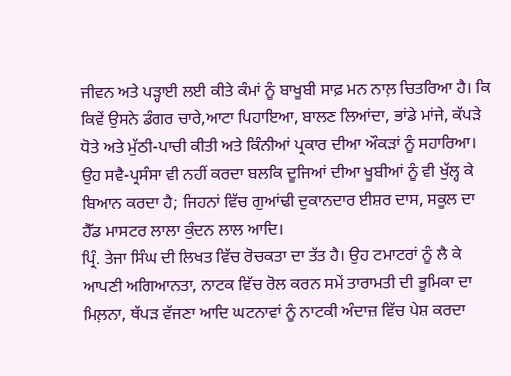ਜੀਵਨ ਅਤੇ ਪੜ੍ਹਾਈ ਲਈ ਕੀਤੇ ਕੰਮਾਂ ਨੂੰ ਬਾਖੂਬੀ ਸਾਫ਼ ਮਨ ਨਾਲ਼ ਚਿਤਰਿਆ ਹੈ। ਕਿ ਕਿਵੇਂ ਉਸਨੇ ਡੰਗਰ ਚਾਰੇ,ਆਟਾ ਪਿਹਾਇਆ, ਬਾਲਣ ਲਿਆਂਦਾ, ਭਾਂਡੇ ਮਾਂਜੇ, ਕੱਪੜੇ ਧੋਤੇ ਅਤੇ ਮੁੱਠੀ-ਪਾਚੀ ਕੀਤੀ ਅਤੇ ਕਿੰਨੀਆਂ ਪ੍ਰਕਾਰ ਦੀਆ ਔਕੜਾਂ ਨੂੰ ਸਹਾਰਿਆ। ਉਹ ਸਵੈ-ਪ੍ਰਸੰਸਾ ਵੀ ਨਹੀਂ ਕਰਦਾ ਬਲਕਿ ਦੂਜਿਆਂ ਦੀਆ ਖੂਬੀਆਂ ਨੂੰ ਵੀ ਖੁੱਲ੍ਹ ਕੇ ਬਿਆਨ ਕਰਦਾ ਹੈ; ਜਿਹਨਾਂ ਵਿੱਚ ਗੁਆਂਢੀ ਦੁਕਾਨਦਾਰ ਈਸ਼ਰ ਦਾਸ, ਸਕੂਲ ਦਾ ਹੈੱਡ ਮਾਸਟਰ ਲਾਲਾ ਕੁੰਦਨ ਲਾਲ ਆਦਿ।
ਪ੍ਰਿੰ. ਤੇਜਾ ਸਿੰਘ ਦੀ ਲਿਖਤ ਵਿੱਚ ਰੋਚਕਤਾ ਦਾ ਤੱਤ ਹੈ। ਉਹ ਟਮਾਟਰਾਂ ਨੂੰ ਲੈ ਕੇ ਆਪਣੀ ਅਗਿਆਨਤਾ, ਨਾਟਕ ਵਿੱਚ ਰੋਲ ਕਰਨ ਸਮੇਂ ਤਾਰਾਮਤੀ ਦੀ ਭੂਮਿਕਾ ਦਾ ਮਿਲ਼ਨਾ, ਥੱਪੜ ਵੱਜਣਾ ਆਦਿ ਘਟਨਾਵਾਂ ਨੂੰ ਨਾਟਕੀ ਅੰਦਾਜ਼ ਵਿੱਚ ਪੇਸ਼ ਕਰਦਾ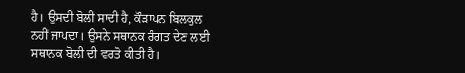ਹੈ। ਉਸਦੀ ਬੋਲੀ ਸਾਦੀ ਹੈ, ਕੌੜਾਪਨ ਬਿਲਕੁਲ ਨਹੀਂ ਜਾਪਦਾ। ਉਸਨੇ ਸਥਾਨਕ ਰੰਗਤ ਦੇਣ ਲਈ ਸਥਾਨਕ ਬੋਲੀ ਦੀ ਵਰਤੋ ਕੀਤੀ ਹੈ।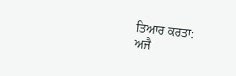ਤਿਆਰ ਕਰਤਾ:
ਅਜੈ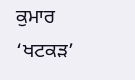ਕੁਮਾਰ ‘ਖਟਕੜ’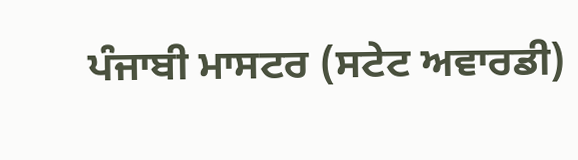ਪੰਜਾਬੀ ਮਾਸਟਰ (ਸਟੇਟ ਅਵਾਰਡੀ)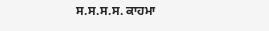ਸ.ਸ.ਸ.ਸ. ਕਾਹਮਾ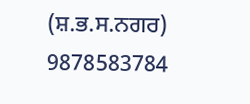(ਸ਼.ਭ.ਸ.ਨਗਰ) 9878583784